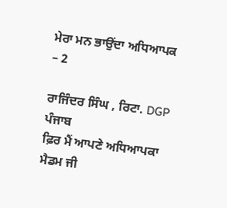ਮੇਰਾ ਮਨ ਭਾਉਂਦਾ ਅਧਿਆਪਕ – 2

ਰਾਜਿੰਦਰ ਸਿੰਘ , ਰਿਟਾ. DGP ਪੰਜਾਬ
ਫ਼ਿਰ ਮੈਂ ਆਪਣੇ ਅਧਿਆਪਕਾ ਮੈਡਮ ਜੀ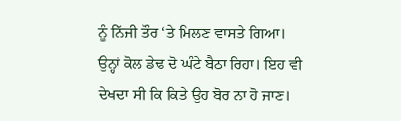ਨੂੰ ਨਿੱਜੀ ਤੌਰ ‘ਤੇ ਮਿਲਣ ਵਾਸਤੇ ਗਿਆ। ਉਨ੍ਹਾਂ ਕੋਲ ਡੇਢ ਦੋ ਘੰਟੇ ਬੈਠਾ ਰਿਹਾ। ਇਹ ਵੀ ਦੇਖਦਾ ਸੀ ਕਿ ਕਿਤੇ ਉਹ ਬੋਰ ਨਾ ਹੋ ਜਾਣ।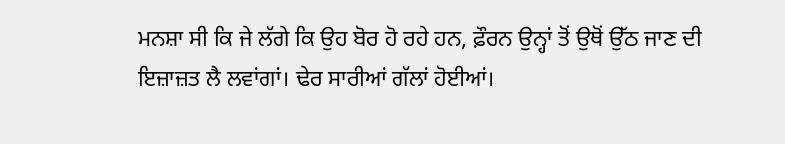ਮਨਸ਼ਾ ਸੀ ਕਿ ਜੇ ਲੱਗੇ ਕਿ ਉਹ ਬੋਰ ਹੋ ਰਹੇ ਹਨ, ਫ਼ੌਰਨ ਉਨ੍ਹਾਂ ਤੋਂ ਉਥੋਂ ਉੱਠ ਜਾਣ ਦੀ ਇਜ਼ਾਜ਼ਤ ਲੈ ਲਵਾਂਗਾਂ। ਢੇਰ ਸਾਰੀਆਂ ਗੱਲਾਂ ਹੋਈਆਂ।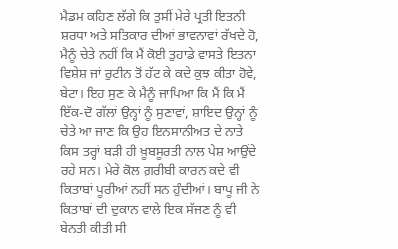ਮੈਡਮ ਕਹਿਣ ਲੱਗੇ ਕਿ ਤੁਸੀਂ ਮੇਰੇ ਪ੍ਰਤੀ ਇਤਨੀ ਸ਼ਰਧਾ ਅਤੇ ਸਤਿਕਾਰ ਦੀਆਂ ਭਾਵਨਾਵਾਂ ਰੱਖਦੇ ਹੋ, ਮੈਨੂੰ ਚੇਤੇ ਨਹੀਂ ਕਿ ਮੈਂ ਕੋਈ ਤੁਹਾਡੇ ਵਾਸਤੇ ਇਤਨਾ ਵਿਸ਼ੇਸ਼ ਜਾਂ ਰੁਟੀਨ ਤੋਂ ਹੱਟ ਕੇ ਕਦੇ ਕੁਝ ਕੀਤਾ ਹੋਵੇ, ਬੇਟਾ। ਇਹ ਸੁਣ ਕੇ ਮੈਨੂੰ ਜਾਪਿਆ ਕਿ ਮੈਂ ਕਿ ਮੈਂ ਇੱਕ-ਦੋ ਗੱਲਾਂ ਉਨ੍ਹਾਂ ਨੂੰ ਸੁਣਾਵਾਂ, ਸ਼ਾਇਦ ਉਨ੍ਹਾਂ ਨੂੰ ਚੇਤੇ ਆ ਜਾਣ ਕਿ ਉਹ ਇਨਸਾਨੀਅਤ ਦੇ ਨਾਤੇ ਕਿਸ ਤਰ੍ਹਾਂ ਬੜੀ ਹੀ ਖ਼ੂਬਸੂਰਤੀ ਨਾਲ ਪੇਸ਼ ਆਉਂਦੇ ਰਹੇ ਸਨ। ਮੇਰੇ ਕੋਲ ਗ਼ਰੀਬੀ ਕਾਰਨ ਕਦੇ ਵੀ ਕਿਤਾਬਾਂ ਪੂਰੀਆਂ ਨਹੀਂ ਸਨ ਹੁੰਦੀਆਂ। ਬਾਪੂ ਜੀ ਨੇ ਕਿਤਾਬਾਂ ਦੀ ਦੁਕਾਨ ਵਾਲੇ ਇਕ ਸੱਜਣ ਨੂੰ ਵੀ ਬੇਨਤੀ ਕੀਤੀ ਸੀ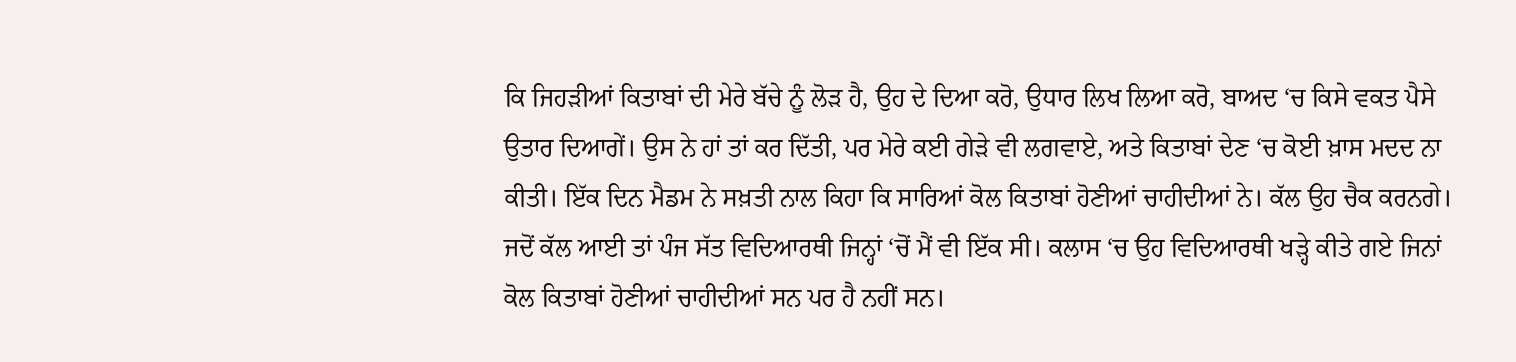ਕਿ ਜਿਹੜੀਆਂ ਕਿਤਾਬਾਂ ਦੀ ਮੇਰੇ ਬੱਚੇ ਨੂੰ ਲੋੜ ਹੈ, ਉਹ ਦੇ ਦਿਆ ਕਰੋ, ਉਧਾਰ ਲਿਖ ਲਿਆ ਕਰੋ, ਬਾਅਦ ‘ਚ ਕਿਸੇ ਵਕਤ ਪੈਸੇ ਉਤਾਰ ਦਿਆਗੇਂ। ਉਸ ਨੇ ਹਾਂ ਤਾਂ ਕਰ ਦਿੱਤੀ, ਪਰ ਮੇਰੇ ਕਈ ਗੇੜੇ ਵੀ ਲਗਵਾਏ, ਅਤੇ ਕਿਤਾਬਾਂ ਦੇਣ ‘ਚ ਕੋਈ ਖ਼ਾਸ ਮਦਦ ਨਾ ਕੀਤੀ। ਇੱਕ ਦਿਨ ਮੈਡਮ ਨੇ ਸਖ਼ਤੀ ਨਾਲ ਕਿਹਾ ਕਿ ਸਾਰਿਆਂ ਕੋਲ ਕਿਤਾਬਾਂ ਹੋਣੀਆਂ ਚਾਹੀਦੀਆਂ ਨੇ। ਕੱਲ ਉਹ ਚੈਕ ਕਰਨਗੇ। ਜਦੋਂ ਕੱਲ ਆਈ ਤਾਂ ਪੰਜ ਸੱਤ ਵਿਦਿਆਰਥੀ ਜਿਨ੍ਹਾਂ ‘ਚੋਂ ਮੈਂ ਵੀ ਇੱਕ ਸੀ। ਕਲਾਸ ‘ਚ ਉਹ ਵਿਦਿਆਰਥੀ ਖੜ੍ਹੇ ਕੀਤੇ ਗਏ ਜਿਨਾਂ ਕੋਲ ਕਿਤਾਬਾਂ ਹੋਣੀਆਂ ਚਾਹੀਦੀਆਂ ਸਨ ਪਰ ਹੈ ਨਹੀਂ ਸਨ।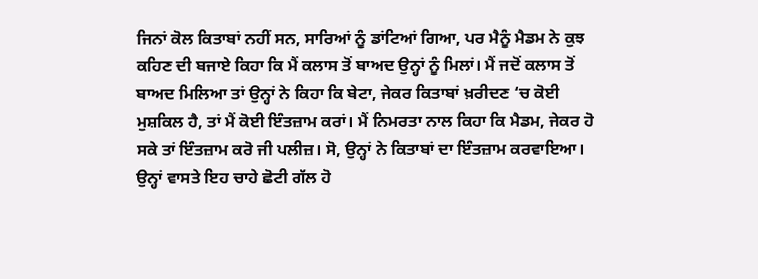ਜਿਨਾਂ ਕੋਲ ਕਿਤਾਬਾਂ ਨਹੀਂ ਸਨ, ਸਾਰਿਆਂ ਨੂੰ ਡਾਂਟਿਆਂ ਗਿਆ, ਪਰ ਮੈਨੂੰ ਮੈਡਮ ਨੇ ਕੁਝ ਕਹਿਣ ਦੀ ਬਜਾਏ ਕਿਹਾ ਕਿ ਮੈਂ ਕਲਾਸ ਤੋਂ ਬਾਅਦ ਉਨ੍ਹਾਂ ਨੂੰ ਮਿਲਾਂ। ਮੈਂ ਜਦੋਂ ਕਲਾਸ ਤੋਂ ਬਾਅਦ ਮਿਲਿਆ ਤਾਂ ਉਨ੍ਹਾਂ ਨੇ ਕਿਹਾ ਕਿ ਬੇਟਾ, ਜੇਕਰ ਕਿਤਾਬਾਂ ਖ਼ਰੀਦਣ ‘ਚ ਕੋਈ ਮੁਸ਼ਕਿਲ ਹੈ, ਤਾਂ ਮੈਂ ਕੋਈ ਇੰਤਜ਼ਾਮ ਕਰਾਂ। ਮੈਂ ਨਿਮਰਤਾ ਨਾਲ ਕਿਹਾ ਕਿ ਮੈਡਮ, ਜੇਕਰ ਹੋ ਸਕੇ ਤਾਂ ਇੰਤਜ਼ਾਮ ਕਰੋ ਜੀ ਪਲੀਜ਼। ਸੋ, ਉਨ੍ਹਾਂ ਨੇ ਕਿਤਾਬਾਂ ਦਾ ਇੰਤਜ਼ਾਮ ਕਰਵਾਇਆ। ਉਨ੍ਹਾਂ ਵਾਸਤੇ ਇਹ ਚਾਹੇ ਛੋਟੀ ਗੱਲ ਹੋ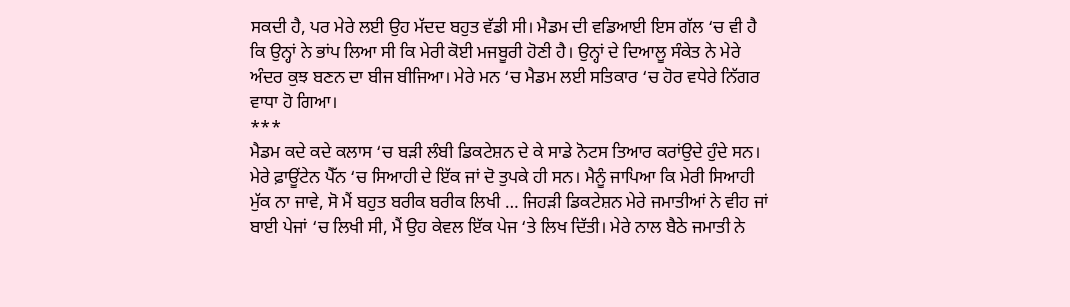ਸਕਦੀ ਹੈ, ਪਰ ਮੇਰੇ ਲਈ ਉਹ ਮੱਦਦ ਬਹੁਤ ਵੱਡੀ ਸੀ। ਮੈਡਮ ਦੀ ਵਡਿਆਈ ਇਸ ਗੱਲ ‘ਚ ਵੀ ਹੈ ਕਿ ਉਨ੍ਹਾਂ ਨੇ ਭਾਂਪ ਲਿਆ ਸੀ ਕਿ ਮੇਰੀ ਕੋਈ ਮਜਬੂਰੀ ਹੋਣੀ ਹੈ। ਉਨ੍ਹਾਂ ਦੇ ਦਿਆਲੂ ਸੰਕੇਤ ਨੇ ਮੇਰੇ ਅੰਦਰ ਕੁਝ ਬਣਨ ਦਾ ਬੀਜ ਬੀਜਿਆ। ਮੇਰੇ ਮਨ ‘ਚ ਮੈਡਮ ਲਈ ਸਤਿਕਾਰ ‘ਚ ਹੋਰ ਵਧੇਰੇ ਨਿੱਗਰ ਵਾਧਾ ਹੋ ਗਿਆ।
***
ਮੈਡਮ ਕਦੇ ਕਦੇ ਕਲਾਸ ‘ਚ ਬੜੀ ਲੰਬੀ ਡਿਕਟੇਸ਼ਨ ਦੇ ਕੇ ਸਾਡੇ ਨੋਟਸ ਤਿਆਰ ਕਰਾਂਉਦੇ ਹੁੰਦੇ ਸਨ। ਮੇਰੇ ਫ਼ਾਊਂਟੇਨ ਪੈੱਨ ‘ਚ ਸਿਆਹੀ ਦੇ ਇੱਕ ਜਾਂ ਦੋ ਤੁਪਕੇ ਹੀ ਸਨ। ਮੈਨੂੰ ਜਾਪਿਆ ਕਿ ਮੇਰੀ ਸਿਆਹੀ ਮੁੱਕ ਨਾ ਜਾਵੇ, ਸੋ ਮੈਂ ਬਹੁਤ ਬਰੀਕ ਬਰੀਕ ਲਿਖੀ … ਜਿਹੜੀ ਡਿਕਟੇਸ਼ਨ ਮੇਰੇ ਜਮਾਤੀਆਂ ਨੇ ਵੀਹ ਜਾਂ ਬਾਈ ਪੇਜਾਂ ‘ਚ ਲਿਖੀ ਸੀ, ਮੈਂ ਉਹ ਕੇਵਲ ਇੱਕ ਪੇਜ ‘ਤੇ ਲਿਖ ਦਿੱਤੀ। ਮੇਰੇ ਨਾਲ ਬੈਠੇ ਜਮਾਤੀ ਨੇ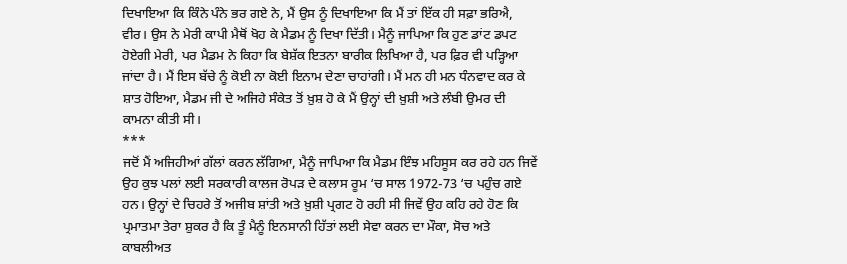ਦਿਖਾਇਆ ਕਿ ਕਿੰਨੇ ਪੰਨੇ ਭਰ ਗਏ ਨੇ, ਮੈਂ ਉਸ ਨੂੰ ਦਿਖਾਇਆ ਕਿ ਮੈਂ ਤਾਂ ਇੱਕ ਹੀ ਸਫ਼ਾ ਭਰਿਐ, ਵੀਰ। ਉਸ ਨੇ ਮੇਰੀ ਕਾਪੀ ਮੈਥੋਂ ਖੋਹ ਕੇ ਮੈਡਮ ਨੂੰ ਦਿਖਾ ਦਿੱਤੀ। ਮੈਨੂੰ ਜਾਪਿਆ ਕਿ ਹੁਣ ਡਾਂਟ ਡਪਟ ਹੋਏਗੀ ਮੇਰੀ, ਪਰ ਮੈਡਮ ਨੇ ਕਿਹਾ ਕਿ ਬੇਸ਼ੱਕ ਇਤਨਾ ਬਾਰੀਕ ਲਿਖਿਆ ਹੈ, ਪਰ ਫ਼ਿਰ ਵੀ ਪੜ੍ਹਿਆ ਜਾਂਦਾ ਹੈ। ਮੈਂ ਇਸ ਬੱਚੇ ਨੂੰ ਕੋਈ ਨਾ ਕੋਈ ਇਨਾਮ ਦੇਣਾ ਚਾਹਾਂਗੀ। ਮੈਂ ਮਨ ਹੀ ਮਨ ਧੰਨਵਾਦ ਕਰ ਕੇ ਸ਼ਾਤ ਹੋਇਆ, ਮੈਡਮ ਜੀ ਦੇ ਅਜਿਹੇ ਸੰਕੇਤ ਤੋਂ ਖ਼ੁਸ਼ ਹੋ ਕੇ ਮੈਂ ਉਨ੍ਹਾਂ ਦੀ ਖ਼ੁਸ਼ੀ ਅਤੇ ਲੰਬੀ ਉਮਰ ਦੀ ਕਾਮਨਾ ਕੀਤੀ ਸੀ।
***
ਜਦੋਂ ਮੈਂ ਅਜਿਹੀਆਂ ਗੱਲਾਂ ਕਰਨ ਲੱਗਿਆ, ਮੈਨੂੰ ਜਾਪਿਆ ਕਿ ਮੈਡਮ ਇੰਝ ਮਹਿਸੂਸ ਕਰ ਰਹੇ ਹਨ ਜਿਵੇਂ ਉਹ ਕੁਝ ਪਲਾਂ ਲਈ ਸਰਕਾਰੀ ਕਾਲਜ ਰੋਪੜ ਦੇ ਕਲਾਸ ਰੂਮ ‘ਚ ਸਾਲ 1972-73 ‘ਚ ਪਹੁੰਚ ਗਏ ਹਨ। ਉਨ੍ਹਾਂ ਦੇ ਚਿਹਰੇ ਤੋਂ ਅਜੀਬ ਸ਼ਾਂਤੀ ਅਤੇ ਖ਼ੁਸ਼ੀ ਪ੍ਰਗਟ ਹੋ ਰਹੀ ਸੀ ਜਿਵੇਂ ਉਹ ਕਹਿ ਰਹੇ ਹੋਣ ਕਿ ਪ੍ਰਮਾਤਮਾ ਤੇਰਾ ਸ਼ੁਕਰ ਹੈ ਕਿ ਤੂੰ ਮੈਨੂੰ ਇਨਸਾਨੀ ਹਿੱਤਾਂ ਲਈ ਸੇਵਾ ਕਰਨ ਦਾ ਮੌਕਾ, ਸੋਚ ਅਤੇ ਕਾਬਲੀਅਤ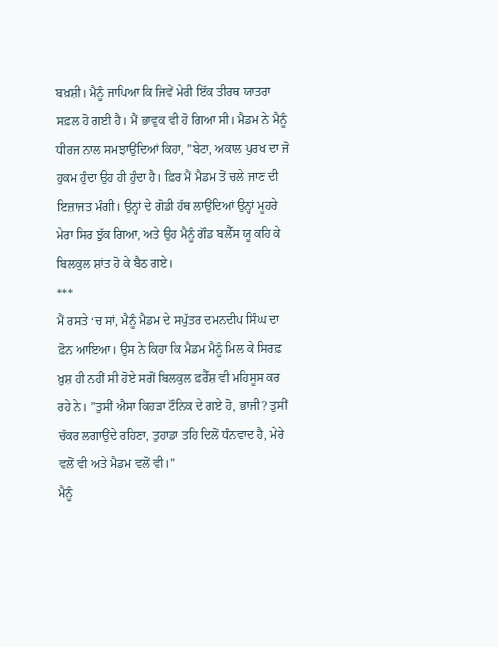ਬਖ਼ਸ਼ੀ। ਮੈਨੂੰ ਜਾਪਿਆ ਕਿ ਜਿਵੇਂ ਮੇਰੀ ਇੱਕ ਤੀਰਥ ਯਾਤਰਾ ਸਫ਼ਲ ਹੋ ਗਈ ਹੈ। ਮੈਂ ਭਾਵੁਕ ਵੀ ਹੋ ਗਿਆ ਸੀ। ਮੈਡਮ ਨੇ ਮੈਨੂੰ ਧੀਰਜ ਨਾਲ ਸਮਝਾਉਂਦਿਆਂ ਕਿਹਾ, ”ਬੇਟਾ, ਅਕਾਲ ਪੁਰਖ ਦਾ ਜੋ ਹੁਕਮ ਹੁੰਦਾ ਉਹ ਹੀ ਹੁੰਦਾ ਹੈ। ਫ਼ਿਰ ਮੈਂ ਮੈਡਮ ਤੋਂ ਚਲੇ ਜਾਣ ਦੀ ਇਜ਼ਾਜਤ ਮੰਗੀ। ਉਨ੍ਹਾਂ ਦੇ ਗੋਡੀ ਹੱਥ ਲਾਉਂਦਿਆਂ ਉਨ੍ਹਾਂ ਮੂਹਰੇ ਮੇਰਾ ਸਿਰ ਝੁੱਕ ਗਿਆ, ਅਤੇ ਉਹ ਮੈਨੂੰ ਗੌਡ ਬਲੈੱਸ ਯੂ ਕਹਿ ਕੇ ਬਿਲਕੁਲ ਸ਼ਾਂਤ ਹੋ ਕੇ ਬੈਠ ਗਏ।
***
ਮੈਂ ਰਸਤੇ ‘ਚ ਸਾਂ, ਮੈਨੂੰ ਮੈਡਮ ਦੇ ਸਪੁੱਤਰ ਦਮਨਦੀਪ ਸਿੰਘ ਦਾ ਫ਼ੋਨ ਆਇਆ। ਉਸ ਨੇ ਕਿਹਾ ਕਿ ਮੈਡਮ ਮੈਨੂੰ ਮਿਲ ਕੇ ਸਿਰਫ਼ ਖ਼ੁਸ਼ ਹੀ ਨਹੀਂ ਸੀ ਹੋਏ ਸਗੋਂ ਬਿਲਕੁਲ ਫ਼ਰੈੱਸ਼ ਵੀ ਮਹਿਸੂਸ ਕਰ ਰਹੇ ਨੇ। ”ਤੁਸੀਂ ਐਸਾ ਕਿਹੜਾ ਟੌਨਿਕ ਦੇ ਗਏ ਹੋ, ਭਾਜੀ? ਤੁਸੀਂ ਚੱਕਰ ਲਗਾਉਂਦੇ ਰਹਿਣਾ, ਤੁਹਾਡਾ ਤਹਿ ਦਿਲੋਂ ਧੰਨਵਾਦ ਹੈ, ਮੇਰੇ ਵਲੋਂ ਵੀ ਅਤੇ ਮੈਡਮ ਵਲੋਂ ਵੀ।”
ਮੈਨੂੰ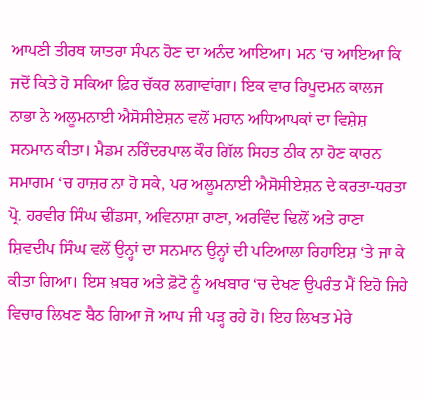ਆਪਣੀ ਤੀਰਥ ਯਾਤਰਾ ਸੰਪਨ ਹੋਣ ਦਾ ਅਨੰਦ ਆਇਆ। ਮਨ ‘ਚ ਆਇਆ ਕਿ ਜਦੋਂ ਕਿਤੇ ਹੋ ਸਕਿਆ ਫ਼ਿਰ ਚੱਕਰ ਲਗਾਵਾਂਗਾ। ਇਕ ਵਾਰ ਰਿਪੂਦਮਨ ਕਾਲਜ ਨਾਭਾ ਨੇ ਅਲੂਮਨਾਈ ਐਸੋਸੀਏਸ਼ਨ ਵਲੋਂ ਮਹਾਨ ਅਧਿਆਪਕਾਂ ਦਾ ਵਿਸ਼ੇਸ਼ ਸਨਮਾਨ ਕੀਤਾ। ਮੈਡਮ ਨਰਿੰਦਰਪਾਲ ਕੌਰ ਗਿੱਲ ਸਿਹਤ ਠੀਕ ਨਾ ਹੋਣ ਕਾਰਨ ਸਮਾਗਮ ‘ਚ ਹਾਜ਼ਰ ਨਾ ਹੋ ਸਕੇ, ਪਰ ਅਲੂਮਨਾਈ ਐਸੋਸੀਏਸ਼ਨ ਦੇ ਕਰਤਾ-ਧਰਤਾ ਪ੍ਰੋ. ਹਰਵੀਰ ਸਿੰਘ ਢੀਂਡਸਾ, ਅਵਿਨਾਸ਼ਾ ਰਾਣਾ, ਅਰਵਿੰਦ ਢਿਲੋਂ ਅਤੇ ਰਾਣਾ ਸ਼ਿਵਦੀਪ ਸਿੰਘ ਵਲੋਂ ਉਨ੍ਹਾਂ ਦਾ ਸਨਮਾਨ ਉਨ੍ਹਾਂ ਦੀ ਪਟਿਆਲਾ ਰਿਹਾਇਸ਼ ‘ਤੇ ਜਾ ਕੇ ਕੀਤਾ ਗਿਆ। ਇਸ ਖ਼ਬਰ ਅਤੇ ਫ਼ੋਟੋ ਨੂੰ ਅਖਬਾਰ ‘ਚ ਦੇਖਣ ਉਪਰੰਤ ਮੈਂ ਇਹੋ ਜਿਹੇ ਵਿਚਾਰ ਲਿਖਣ ਬੈਠ ਗਿਆ ਜੋ ਆਪ ਜੀ ਪੜ੍ਹ ਰਹੇ ਹੋ। ਇਹ ਲਿਖਤ ਮੇਰੇ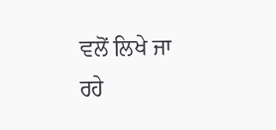ਵਲੋਂ ਲਿਖੇ ਜਾ ਰਹੇ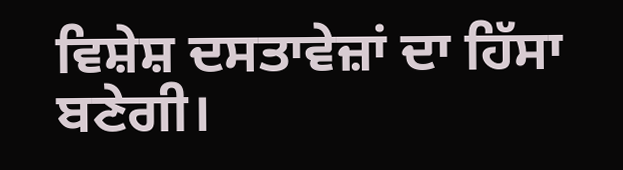ਵਿਸ਼ੇਸ਼ ਦਸਤਾਵੇਜ਼ਾਂ ਦਾ ਹਿੱਸਾ ਬਣੇਗੀ।